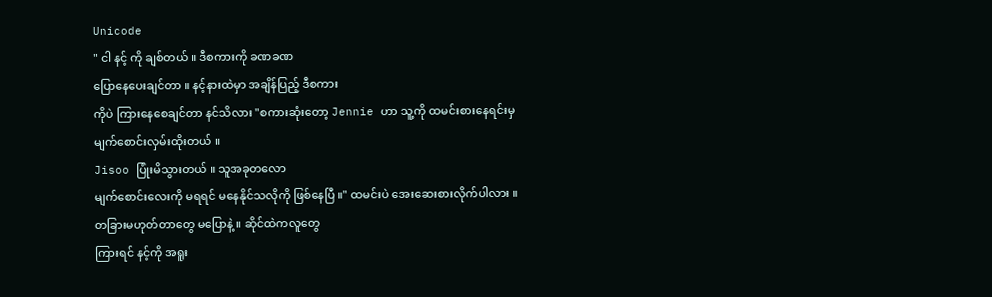Unicode
" ငါ နင့် ကို ချစ်တယ် ။ ဒီစကားကို ခဏခဏ
ပြောနေပေးချင်တာ ။ နင့်နားထဲမှာ အချိန်ပြည့် ဒီစကား
ကိုပဲ ကြားနေစေချင်တာ နင်သိလား "စကားဆုံးတော့ Jennie ဟာ သူ့ကို ထမင်းစားနေရင်းမှ
မျက်စောင်းလှမ်းထိုးတယ် ။
Jisoo ပြုံးမိသွားတယ် ။ သူအခုတလော
မျက်စောင်းလေးကို မရရင် မနေနိုင်သလိုကို ဖြစ်နေပြီ ။" ထမင်းပဲ အေးဆေးစားလိုက်ပါလား ။
တခြားမဟုတ်တာတွေ မပြောနဲ့ ။ ဆိုင်ထဲကလူတွေ
ကြားရင် နင့်ကို အရူး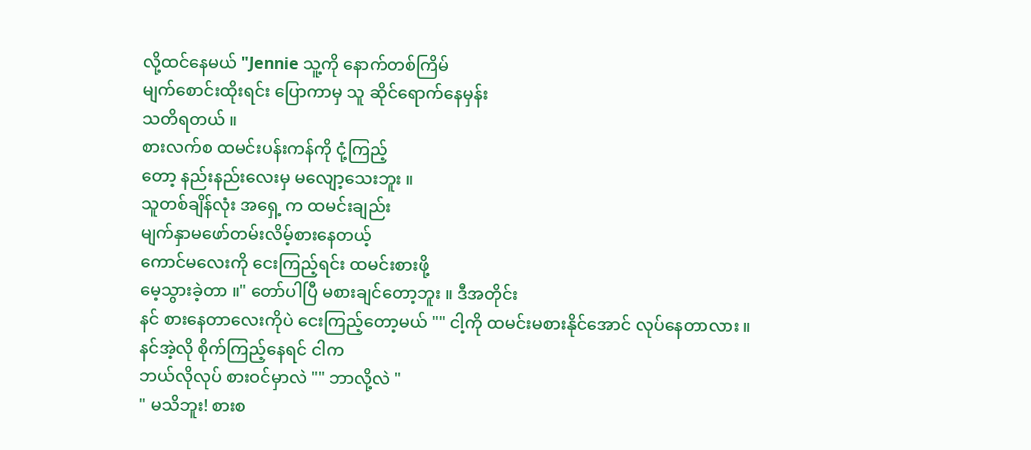လို့ထင်နေမယ် "Jennie သူ့ကို နောက်တစ်ကြိမ်
မျက်စောင်းထိုးရင်း ပြောကာမှ သူ ဆိုင်ရောက်နေမှန်း
သတိရတယ် ။
စားလက်စ ထမင်းပန်းကန်ကို ငုံ့ကြည့်
တော့ နည်းနည်းလေးမှ မလျော့သေးဘူး ။
သူတစ်ချိန်လုံး အရှေ့ က ထမင်းချည်း
မျက်နှာမဖော်တမ်းလိမ့်စားနေတယ့်
ကောင်မလေးကို ငေးကြည့်ရင်း ထမင်းစားဖို့
မေ့သွားခဲ့တာ ။" တော်ပါပြီ မစားချင်တော့ဘူး ။ ဒီအတိုင်း
နင် စားနေတာလေးကိုပဲ ငေးကြည့်တော့မယ် "" ငါ့ကို ထမင်းမစားနိုင်အောင် လုပ်နေတာလား ။
နင်အဲ့လို စိုက်ကြည့်နေရင် ငါက
ဘယ်လိုလုပ် စားဝင်မှာလဲ "" ဘာလို့လဲ "
" မသိဘူး! စားစ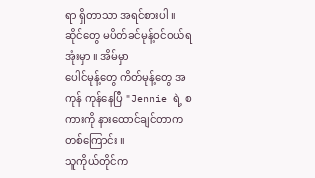ရာ ရှိတာသာ အရင်စားပါ ။
ဆိုင်တွေ မပိတ်ခင်မုန့်ဝင်ဝယ်ရအုံးမှာ ။ အိမ်မှာ
ပေါင်မုန့်တွေ ကိတ်မုန့်တွေ အကုန် ကုန်နေပြီ "Jennie ရဲ့ စကားကို နားထောင်ချင်တာက
တစ်ကြောင်း ။
သူကိုယ်တိုင်က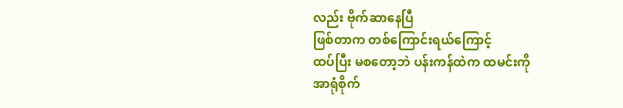လည်း ဗိုက်ဆာနေပြီ
ဖြစ်တာက တစ်ကြောင်းရယ်ကြောင့်
ထပ်ပြီး မစတော့ဘဲ ပန်းကန်ထဲက ထမင်းကို
အာရုံစိုက်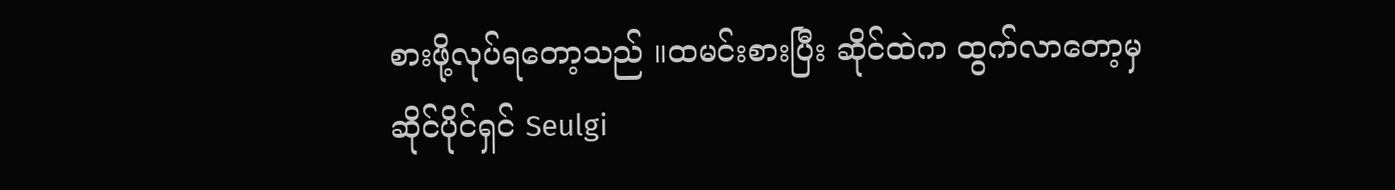စားဖို့လုပ်ရတော့သည် ။ထမင်းစားပြီး ဆိုင်ထဲက ထွက်လာတော့မှ
ဆိုင်ပိုင်ရှင် Seulgi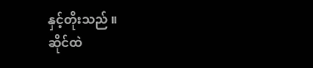နှင့်တိုးသည် ။
ဆိုင်ထဲ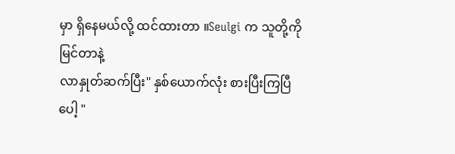မှာ ရှိနေမယ်လို့ ထင်ထားတာ ။Seulgi က သူတို့ကိုမြင်တာနဲ့
လာနှုတ်ဆက်ပြီး" နှစ်ယောက်လုံး စားပြီးကြပြီပေါ့ "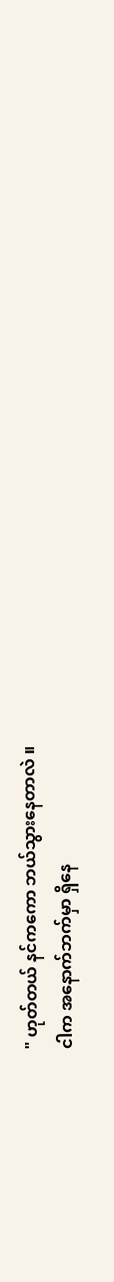" ဟုတ်တယ် နင်ကကော ဘယ်သွားနေတာလဲ ။
ငါက အနောက်ဘက်မှာ ရှိနေ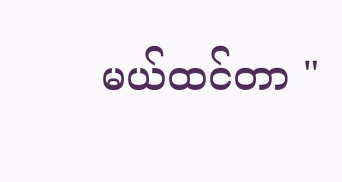မယ်ထင်တာ "